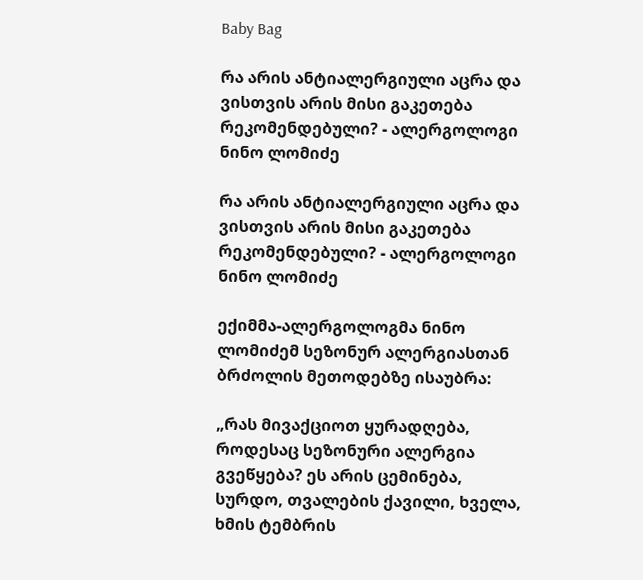Baby Bag

რა არის ანტიალერგიული აცრა და ვისთვის არის მისი გაკეთება რეკომენდებული? - ალერგოლოგი ნინო ლომიძე

რა არის ანტიალერგიული აცრა და ვისთვის არის მისი გაკეთება რეკომენდებული? - ალერგოლოგი ნინო ლომიძე

ექიმმა-ალერგოლოგმა ნინო ლომიძემ სეზონურ ალერგიასთან ბრძოლის მეთოდებზე ისაუბრა:

„რას მივაქციოთ ყურადღება, როდესაც სეზონური ალერგია გვეწყება? ეს არის ცემინება, სურდო, თვალების ქავილი, ხველა, ხმის ტემბრის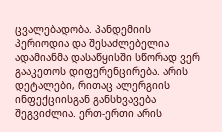ცვალებადობა. პანდემიის პერიოდია და შესაძლებელია ადამიანმა დასაწყისში სწორად ვერ გააკეთოს დიფერენცირება. არის დეტალები, რითაც ალერგიის ინფექციისგან განსხვავება შეგვიძლია. ერთ-ერთი არის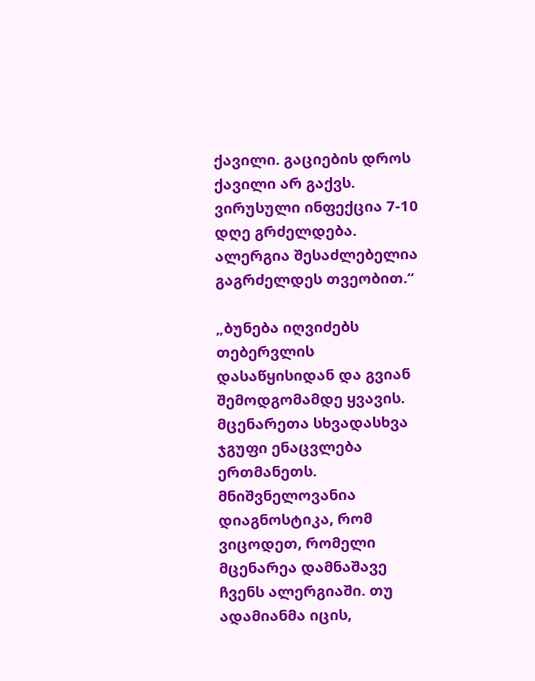ქავილი. გაციების დროს ქავილი არ გაქვს. ვირუსული ინფექცია 7-10 დღე გრძელდება. ალერგია შესაძლებელია გაგრძელდეს თვეობით.“

„ბუნება იღვიძებს თებერვლის დასაწყისიდან და გვიან შემოდგომამდე ყვავის. მცენარეთა სხვადასხვა ჯგუფი ენაცვლება ერთმანეთს. მნიშვნელოვანია დიაგნოსტიკა, რომ ვიცოდეთ, რომელი მცენარეა დამნაშავე ჩვენს ალერგიაში. თუ ადამიანმა იცის,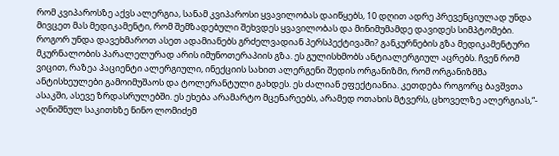რომ კვიპაროსზე აქვს ალერგია, სანამ კვიპაროსი ყვავილობას დაიწყებს, 10 დღით ადრე პრევენციულად უნდა მივცეთ მას მედიკამენტი, რომ შემზადებული შეხვდეს ყვავილობას და მინიმუმამდე დავიდეს სიმპტომები. როგორ უნდა დავეხმაროთ ასეთ ადამიანებს გრძელვადიან პერსპექტივაში? განკურნების გზა მედიკამენტური მკურნალობის პარალელურად არის იმუნოთერაპიის გზა. ეს გულისხმობს ანტიალერგიულ აცრებს. ჩვენ რომ ვიცით, რაზეა პაციენტი ალერგიული, ინექციის სახით ალერგენი შედის ორგანიზმი, რომ ორგანიზმმა ანტისხეულები გამოიმუშაოს და ტოლერანტული გახდეს. ეს ძალიან ეფექტიანია. კეთდება როგორც ბავშვთა ასაკში, ასევე ზრდასრულებში. ეს ეხება არამარტო მცენარეებს, არამედ ოთახის მტვერს, ცხოველზე ალერგიას,“- აღნიშნულ საკითხზე ნინო ლომიძემ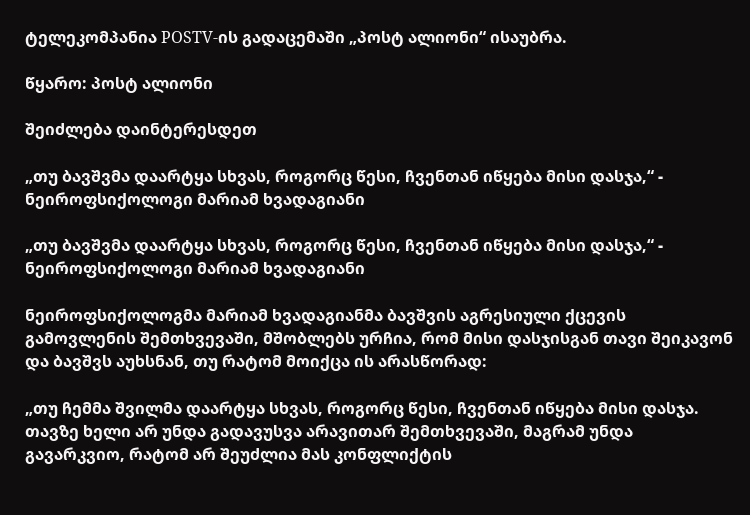ტელეკომპანია POSTV-ის გადაცემაში „პოსტ ალიონი“ ისაუბრა.

წყარო: პოსტ ალიონი

შეიძლება დაინტერესდეთ

„თუ ბავშვმა დაარტყა სხვას, როგორც წესი, ჩვენთან იწყება მისი დასჯა,“ - ნეიროფსიქოლოგი მარიამ ხვადაგიანი

„თუ ბავშვმა დაარტყა სხვას, როგორც წესი, ჩვენთან იწყება მისი დასჯა,“ - ნეიროფსიქოლოგი მარიამ ხვადაგიანი

ნეიროფსიქოლოგმა მარიამ ხვადაგიანმა ბავშვის აგრესიული ქცევის გამოვლენის შემთხვევაში, მშობლებს ურჩია, რომ მისი დასჯისგან თავი შეიკავონ და ბავშვს აუხსნან, თუ რატომ მოიქცა ის არასწორად:

„თუ ჩემმა შვილმა დაარტყა სხვას, როგორც წესი, ჩვენთან იწყება მისი დასჯა. თავზე ხელი არ უნდა გადავუსვა არავითარ შემთხვევაში, მაგრამ უნდა გავარკვიო, რატომ არ შეუძლია მას კონფლიქტის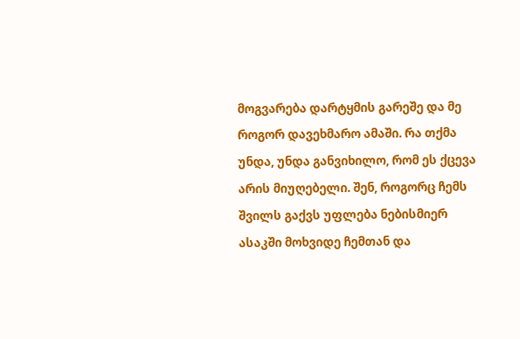მოგვარება დარტყმის გარეშე და მე როგორ დავეხმარო ამაში. რა თქმა უნდა, უნდა განვიხილო, რომ ეს ქცევა არის მიუღებელი. შენ, როგორც ჩემს შვილს გაქვს უფლება ნებისმიერ ასაკში მოხვიდე ჩემთან და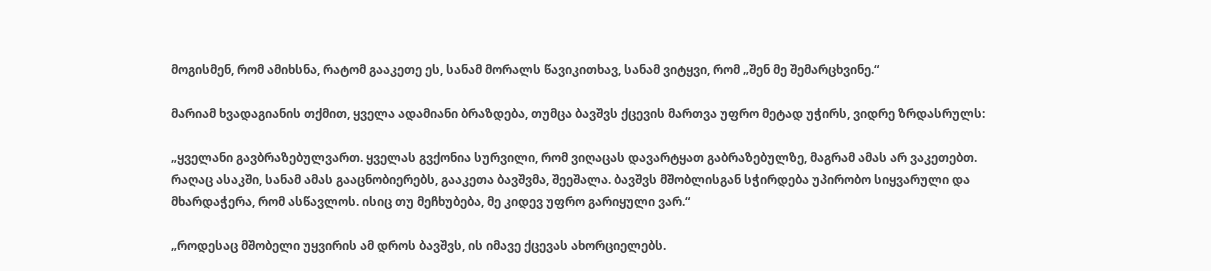მოგისმენ, რომ ამიხსნა, რატომ გააკეთე ეს, სანამ მორალს წავიკითხავ, სანამ ვიტყვი, რომ „შენ მე შემარცხვინე.“

მარიამ ხვადაგიანის თქმით, ყველა ადამიანი ბრაზდება, თუმცა ბავშვს ქცევის მართვა უფრო მეტად უჭირს, ვიდრე ზრდასრულს:

„ყველანი გავბრაზებულვართ. ყველას გვქონია სურვილი, რომ ვიღაცას დავარტყათ გაბრაზებულზე, მაგრამ ამას არ ვაკეთებთ. რაღაც ასაკში, სანამ ამას გააცნობიერებს, გააკეთა ბავშვმა, შეეშალა. ბავშვს მშობლისგან სჭირდება უპირობო სიყვარული და მხარდაჭერა, რომ ასწავლოს. ისიც თუ მეჩხუბება, მე კიდევ უფრო გარიყული ვარ.“

„როდესაც მშობელი უყვირის ამ დროს ბავშვს, ის იმავე ქცევას ახორციელებს.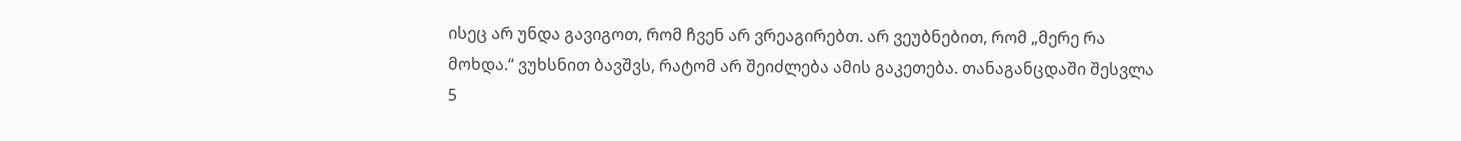ისეც არ უნდა გავიგოთ, რომ ჩვენ არ ვრეაგირებთ. არ ვეუბნებით, რომ „მერე რა მოხდა.“ ვუხსნით ბავშვს, რატომ არ შეიძლება ამის გაკეთება. თანაგანცდაში შესვლა 5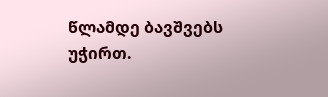წლამდე ბავშვებს უჭირთ.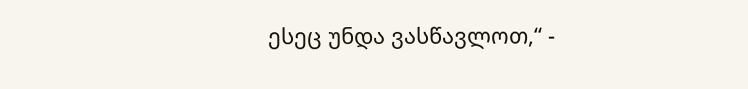ესეც უნდა ვასწავლოთ,“ -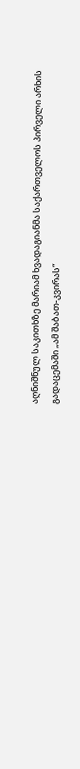აღნიშნულ საკითხზე მარიამ ხვადაგიანმა საქართველოს პირველი არხის გადაცემაში „ამ შაბათ-კვირას“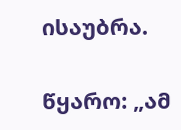ისაუბრა.

წყარო: „ამ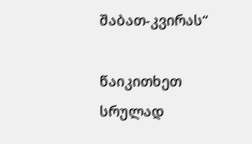შაბათ-კვირას“

წაიკითხეთ სრულად